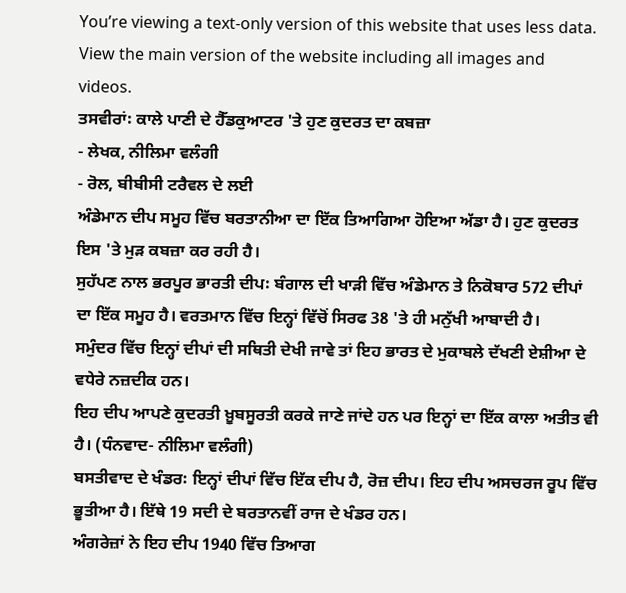You’re viewing a text-only version of this website that uses less data. View the main version of the website including all images and videos.
ਤਸਵੀਰਾਂ꞉ ਕਾਲੇ ਪਾਣੀ ਦੇ ਹੈੱਡਕੁਆਟਰ 'ਤੇ ਹੁਣ ਕੁਦਰਤ ਦਾ ਕਬਜ਼ਾ
- ਲੇਖਕ, ਨੀਲਿਮਾ ਵਲੰਗੀ
- ਰੋਲ, ਬੀਬੀਸੀ ਟਰੈਵਲ ਦੇ ਲਈ
ਅੰਡੇਮਾਨ ਦੀਪ ਸਮੂਹ ਵਿੱਚ ਬਰਤਾਨੀਆ ਦਾ ਇੱਕ ਤਿਆਗਿਆ ਹੋਇਆ ਅੱਡਾ ਹੈ। ਹੁਣ ਕੁਦਰਤ ਇਸ 'ਤੇ ਮੁੜ ਕਬਜ਼ਾ ਕਰ ਰਹੀ ਹੈ।
ਸੁਹੱਪਣ ਨਾਲ ਭਰਪੂਰ ਭਾਰਤੀ ਦੀਪ꞉ ਬੰਗਾਲ ਦੀ ਖਾੜੀ ਵਿੱਚ ਅੰਡੇਮਾਨ ਤੇ ਨਿਕੋਬਾਰ 572 ਦੀਪਾਂ ਦਾ ਇੱਕ ਸਮੂਹ ਹੈ। ਵਰਤਮਾਨ ਵਿੱਚ ਇਨ੍ਹਾਂ ਵਿੱਚੋਂ ਸਿਰਫ 38 'ਤੇ ਹੀ ਮਨੁੱਖੀ ਆਬਾਦੀ ਹੈ।
ਸਮੁੰਦਰ ਵਿੱਚ ਇਨ੍ਹਾਂ ਦੀਪਾਂ ਦੀ ਸਥਿਤੀ ਦੇਖੀ ਜਾਵੇ ਤਾਂ ਇਹ ਭਾਰਤ ਦੇ ਮੁਕਾਬਲੇ ਦੱਖਣੀ ਏਸ਼ੀਆ ਦੇ ਵਧੇਰੇ ਨਜ਼ਦੀਕ ਹਨ।
ਇਹ ਦੀਪ ਆਪਣੇ ਕੁਦਰਤੀ ਖ਼ੂਬਸੂਰਤੀ ਕਰਕੇ ਜਾਣੇ ਜਾਂਦੇ ਹਨ ਪਰ ਇਨ੍ਹਾਂ ਦਾ ਇੱਕ ਕਾਲਾ ਅਤੀਤ ਵੀ ਹੈ। (ਧੰਨਵਾਦ- ਨੀਲਿਮਾ ਵਲੰਗੀ)
ਬਸਤੀਵਾਦ ਦੇ ਖੰਡਰ꞉ ਇਨ੍ਹਾਂ ਦੀਪਾਂ ਵਿੱਚ ਇੱਕ ਦੀਪ ਹੈ, ਰੋਜ਼ ਦੀਪ। ਇਹ ਦੀਪ ਅਸਚਰਜ ਰੂਪ ਵਿੱਚ ਭੂਤੀਆ ਹੈ। ਇੱਥੇ 19 ਸਦੀ ਦੇ ਬਰਤਾਨਵੀਂ ਰਾਜ ਦੇ ਖੰਡਰ ਹਨ।
ਅੰਗਰੇਜ਼ਾਂ ਨੇ ਇਹ ਦੀਪ 1940 ਵਿੱਚ ਤਿਆਗ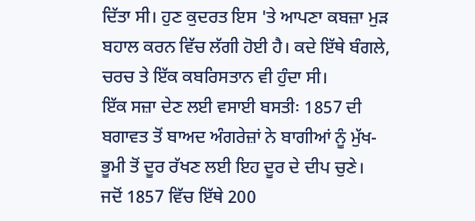ਦਿੱਤਾ ਸੀ। ਹੁਣ ਕੁਦਰਤ ਇਸ 'ਤੇ ਆਪਣਾ ਕਬਜ਼ਾ ਮੁੜ ਬਹਾਲ ਕਰਨ ਵਿੱਚ ਲੱਗੀ ਹੋਈ ਹੈ। ਕਦੇ ਇੱਥੇ ਬੰਗਲੇ, ਚਰਚ ਤੇ ਇੱਕ ਕਬਰਿਸਤਾਨ ਵੀ ਹੁੰਦਾ ਸੀ।
ਇੱਕ ਸਜ਼ਾ ਦੇਣ ਲਈ ਵਸਾਈ ਬਸਤੀ꞉ 1857 ਦੀ ਬਗਾਵਤ ਤੋਂ ਬਾਅਦ ਅੰਗਰੇਜ਼ਾਂ ਨੇ ਬਾਗੀਆਂ ਨੂੰ ਮੁੱਖ-ਭੂਮੀ ਤੋਂ ਦੂਰ ਰੱਖਣ ਲਈ ਇਹ ਦੂਰ ਦੇ ਦੀਪ ਚੁਣੇ।
ਜਦੋਂ 1857 ਵਿੱਚ ਇੱਥੇ 200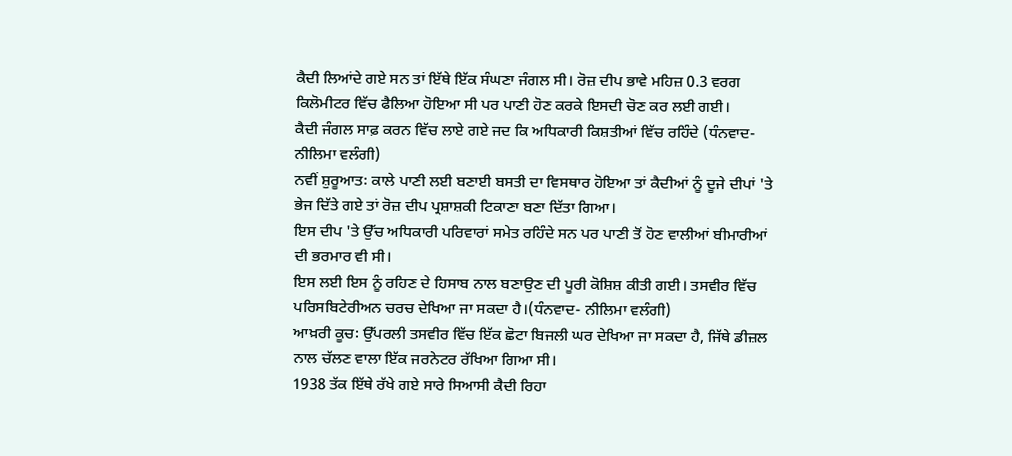ਕੈਦੀ ਲਿਆਂਦੇ ਗਏ ਸਨ ਤਾਂ ਇੱਥੇ ਇੱਕ ਸੰਘਣਾ ਜੰਗਲ ਸੀ। ਰੋਜ਼ ਦੀਪ ਭਾਵੇ ਮਹਿਜ਼ 0.3 ਵਰਗ ਕਿਲੋਮੀਟਰ ਵਿੱਚ ਫੈਲਿਆ ਹੋਇਆ ਸੀ ਪਰ ਪਾਣੀ ਹੋਣ ਕਰਕੇ ਇਸਦੀ ਚੋਣ ਕਰ ਲਈ ਗਈ।
ਕੈਦੀ ਜੰਗਲ ਸਾਫ਼ ਕਰਨ ਵਿੱਚ ਲਾਏ ਗਏ ਜਦ ਕਿ ਅਧਿਕਾਰੀ ਕਿਸ਼ਤੀਆਂ ਵਿੱਚ ਰਹਿੰਦੇ (ਧੰਨਵਾਦ- ਨੀਲਿਮਾ ਵਲੰਗੀ)
ਨਵੀਂ ਸ਼ੁਰੂਆਤ꞉ ਕਾਲੇ ਪਾਣੀ ਲਈ ਬਣਾਈ ਬਸਤੀ ਦਾ ਵਿਸਥਾਰ ਹੋਇਆ ਤਾਂ ਕੈਦੀਆਂ ਨੂੰ ਦੂਜੇ ਦੀਪਾਂ 'ਤੇ ਭੇਜ ਦਿੱਤੇ ਗਏ ਤਾਂ ਰੋਜ਼ ਦੀਪ ਪ੍ਰਸ਼ਾਸ਼ਕੀ ਟਿਕਾਣਾ ਬਣਾ ਦਿੱਤਾ ਗਿਆ।
ਇਸ ਦੀਪ 'ਤੇ ਉੱਚ ਅਧਿਕਾਰੀ ਪਰਿਵਾਰਾਂ ਸਮੇਤ ਰਹਿੰਦੇ ਸਨ ਪਰ ਪਾਣੀ ਤੋਂ ਹੋਣ ਵਾਲੀਆਂ ਬੀਮਾਰੀਆਂ ਦੀ ਭਰਮਾਰ ਵੀ ਸੀ।
ਇਸ ਲਈ ਇਸ ਨੂੰ ਰਹਿਣ ਦੇ ਹਿਸਾਬ ਨਾਲ ਬਣਾਉਣ ਦੀ ਪੂਰੀ ਕੋਸ਼ਿਸ਼ ਕੀਤੀ ਗਈ। ਤਸਵੀਰ ਵਿੱਚ ਪਰਿਸਬਿਟੇਰੀਅਨ ਚਰਚ ਦੇਖਿਆ ਜਾ ਸਕਦਾ ਹੈ।(ਧੰਨਵਾਦ- ਨੀਲਿਮਾ ਵਲੰਗੀ)
ਆਖ਼ਰੀ ਕੂਚ꞉ ਉੱਪਰਲੀ ਤਸਵੀਰ ਵਿੱਚ ਇੱਕ ਛੋਟਾ ਬਿਜਲੀ ਘਰ ਦੇਖਿਆ ਜਾ ਸਕਦਾ ਹੈ, ਜਿੱਥੇ ਡੀਜ਼ਲ ਨਾਲ ਚੱਲਣ ਵਾਲਾ ਇੱਕ ਜਰਨੇਟਰ ਰੱਖਿਆ ਗਿਆ ਸੀ।
1938 ਤੱਕ ਇੱਥੇ ਰੱਖੇ ਗਏ ਸਾਰੇ ਸਿਆਸੀ ਕੈਦੀ ਰਿਹਾ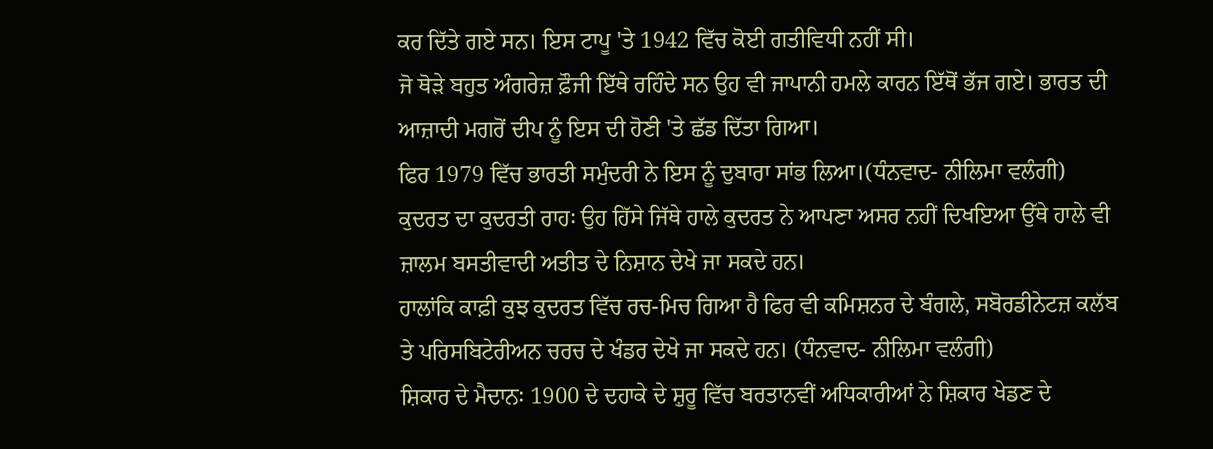ਕਰ ਦਿੱਤੇ ਗਏ ਸਨ। ਇਸ ਟਾਪੂ 'ਤੇ 1942 ਵਿੱਚ ਕੋਈ ਗਤੀਵਿਧੀ ਨਹੀਂ ਸੀ।
ਜੋ ਥੋੜੇ ਬਹੁਤ ਅੰਗਰੇਜ਼ ਫ਼ੌਜੀ ਇੱਥੇ ਰਹਿੰਦੇ ਸਨ ਉਹ ਵੀ ਜਾਪਾਨੀ ਹਮਲੇ ਕਾਰਨ ਇੱਥੋਂ ਭੱਜ ਗਏ। ਭਾਰਤ ਦੀ ਆਜ਼ਾਦੀ ਮਗਰੋਂ ਦੀਪ ਨੂੰ ਇਸ ਦੀ ਹੋਣੀ 'ਤੇ ਛੱਡ ਦਿੱਤਾ ਗਿਆ।
ਫਿਰ 1979 ਵਿੱਚ ਭਾਰਤੀ ਸਮੁੰਦਰੀ ਨੇ ਇਸ ਨੂੰ ਦੁਬਾਰਾ ਸਾਂਭ ਲਿਆ।(ਧੰਨਵਾਦ- ਨੀਲਿਮਾ ਵਲੰਗੀ)
ਕੁਦਰਤ ਦਾ ਕੁਦਰਤੀ ਰਾਹ꞉ ਉਹ ਹਿੱਸੇ ਜਿੱਥੇ ਹਾਲੇ ਕੁਦਰਤ ਨੇ ਆਪਣਾ ਅਸਰ ਨਹੀਂ ਦਿਖਇਆ ਉੱਥੇ ਹਾਲੇ ਵੀ ਜ਼ਾਲਮ ਬਸਤੀਵਾਦੀ ਅਤੀਤ ਦੇ ਨਿਸ਼ਾਨ ਦੇਖੇ ਜਾ ਸਕਦੇ ਹਨ।
ਹਾਲਾਂਕਿ ਕਾਫ਼ੀ ਕੁਝ ਕੁਦਰਤ ਵਿੱਚ ਰਚ-ਮਿਚ ਗਿਆ ਹੈ ਫਿਰ ਵੀ ਕਮਿਸ਼ਨਰ ਦੇ ਬੰਗਲੇ, ਸਬੋਰਡੀਨੇਟਜ਼ ਕਲੱਬ ਤੇ ਪਰਿਸਬਿਟੇਰੀਅਨ ਚਰਚ ਦੇ ਖੰਡਰ ਦੇਖੇ ਜਾ ਸਕਦੇ ਹਨ। (ਧੰਨਵਾਦ- ਨੀਲਿਮਾ ਵਲੰਗੀ)
ਸ਼ਿਕਾਰ ਦੇ ਮੈਦਾਨ꞉ 1900 ਦੇ ਦਹਾਕੇ ਦੇ ਸ਼ੁਰੂ ਵਿੱਚ ਬਰਤਾਨਵੀਂ ਅਧਿਕਾਰੀਆਂ ਨੇ ਸ਼ਿਕਾਰ ਖੇਡਣ ਦੇ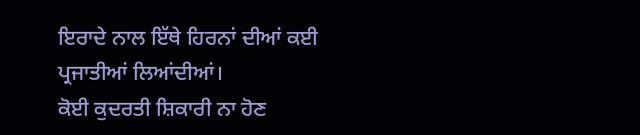ਇਰਾਦੇ ਨਾਲ ਇੱਥੇ ਹਿਰਨਾਂ ਦੀਆਂ ਕਈ ਪ੍ਰਜਾਤੀਆਂ ਲਿਆਂਦੀਆਂ।
ਕੋਈ ਕੁਦਰਤੀ ਸ਼ਿਕਾਰੀ ਨਾ ਹੋਣ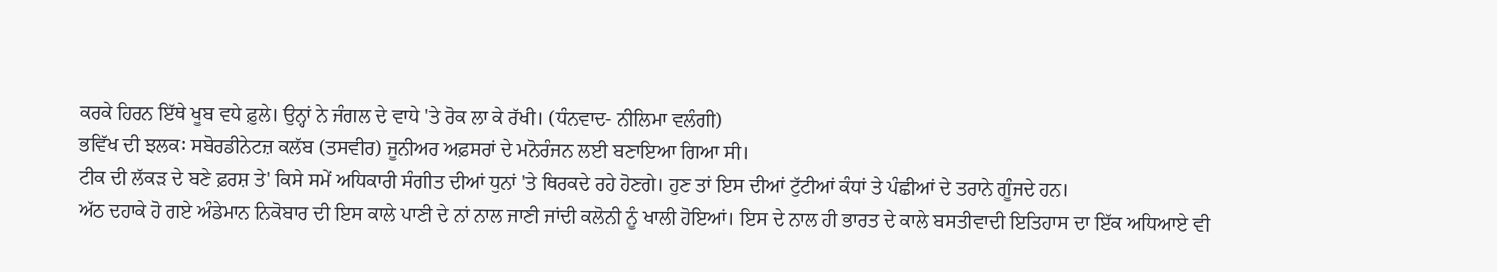ਕਰਕੇ ਹਿਰਨ ਇੱਥੇ ਖੂਬ ਵਧੇ ਫ਼ੁਲੇ। ਉਨ੍ਹਾਂ ਨੇ ਜੰਗਲ ਦੇ ਵਾਧੇ 'ਤੇ ਰੋਕ ਲਾ ਕੇ ਰੱਖੀ। (ਧੰਨਵਾਦ- ਨੀਲਿਮਾ ਵਲੰਗੀ)
ਭਵਿੱਖ ਦੀ ਝਲਕ꞉ ਸਬੋਰਡੀਨੇਟਜ਼ ਕਲੱਬ (ਤਸਵੀਰ) ਜੂਨੀਅਰ ਅਫ਼ਸਰਾਂ ਦੇ ਮਨੋਰੰਜਨ ਲਈ ਬਣਾਇਆ ਗਿਆ ਸੀ।
ਟੀਕ ਦੀ ਲੱਕੜ ਦੇ ਬਣੇ ਫ਼ਰਸ਼ ਤੇ' ਕਿਸੇ ਸਮੇਂ ਅਧਿਕਾਰੀ ਸੰਗੀਤ ਦੀਆਂ ਧੁਨਾਂ 'ਤੇ ਥਿਰਕਦੇ ਰਹੇ ਹੋਣਗੇ। ਹੁਣ ਤਾਂ ਇਸ ਦੀਆਂ ਟੁੱਟੀਆਂ ਕੰਧਾਂ ਤੇ ਪੰਛੀਆਂ ਦੇ ਤਰਾਨੇ ਗੂੰਜਦੇ ਹਨ।
ਅੱਠ ਦਹਾਕੇ ਹੋ ਗਏ ਅੰਡੇਮਾਨ ਨਿਕੋਬਾਰ ਦੀ ਇਸ ਕਾਲੇ ਪਾਣੀ ਦੇ ਨਾਂ ਨਾਲ ਜਾਣੀ ਜਾਂਦੀ ਕਲੋਨੀ ਨੂੰ ਖਾਲੀ ਹੋਇਆਂ। ਇਸ ਦੇ ਨਾਲ ਹੀ ਭਾਰਤ ਦੇ ਕਾਲੇ ਬਸਤੀਵਾਦੀ ਇਤਿਹਾਸ ਦਾ ਇੱਕ ਅਧਿਆਏ ਵੀ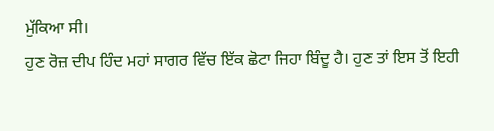ਮੁੱਕਿਆ ਸੀ।
ਹੁਣ ਰੋਜ਼ ਦੀਪ ਹਿੰਦ ਮਹਾਂ ਸਾਗਰ ਵਿੱਚ ਇੱਕ ਛੋਟਾ ਜਿਹਾ ਬਿੰਦੂ ਹੈ। ਹੁਣ ਤਾਂ ਇਸ ਤੋਂ ਇਹੀ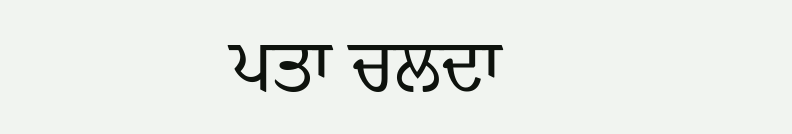ਪਤਾ ਚਲਦਾ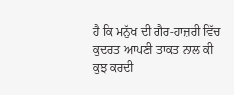ਹੈ ਕਿ ਮਨੁੱਖ ਦੀ ਗੈਰ-ਹਾਜ਼ਰੀ ਵਿੱਚ ਕੁਦਰਤ ਆਪਣੀ ਤਾਕਤ ਨਾਲ ਕੀ ਕੁਝ ਕਰਦੀ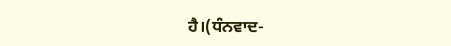ਹੈ।(ਧੰਨਵਾਦ-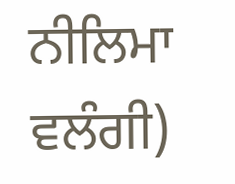ਨੀਲਿਮਾ ਵਲੰਗੀ)